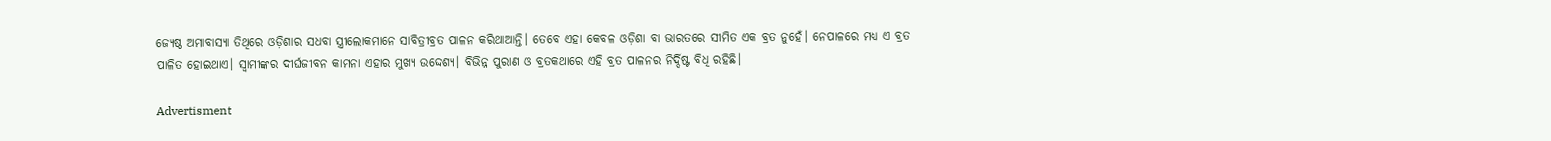ଜ୍ୟେଷ୍ଠ ଅମାବାସ୍ୟା ତିଥିରେ ଓଡ଼ିଶାର ସଧବା ସ୍ତ୍ରୀଲୋକମାନେ ସାବିତ୍ରୀବ୍ରତ ପାଳନ କରିଥାଆନ୍ତି। ତେବେ ଏହା କେବଳ ଓଡ଼ିଶା ବା ଭାରତରେ ସୀମିତ ଏକ ବ୍ରତ ନୁହେଁ। ନେପାଳରେ ମଧ୍ୟ ଏ ବ୍ରତ ପାଳିତ ହୋଇଥାଏ। ସ୍ୱାମୀଙ୍କର ଦୀର୍ଘଜୀବନ କାମନା ଏହାର ମୁଖ୍ୟ ଉଦ୍ଦେଶ୍ୟ। ବିଭିନ୍ନ ପୁରାଣ ଓ ବ୍ରତକଥାରେ ଏହି ବ୍ରତ ପାଳନର ନିର୍ଦ୍ଦିଷ୍ଟ ବିଧି ରହିଛି।

Advertisment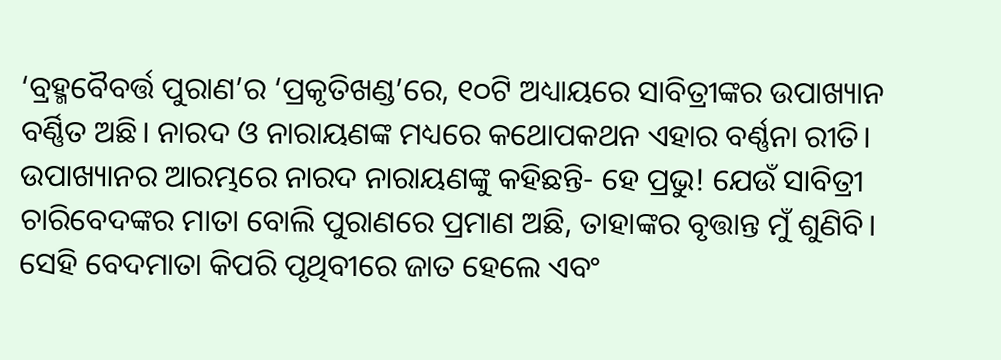‘ବ୍ରହ୍ମବୈବର୍ତ୍ତ ପୁରାଣ’ର ‘ପ୍ରକୃତିଖଣ୍ଡ’ରେ, ୧୦ଟି ଅଧ୍ୟାୟରେ ସାବିତ୍ରୀଙ୍କର ଉପାଖ୍ୟାନ ବର୍ଣ୍ଣିତ ଅଛି। ନାରଦ ଓ ନାରାୟଣଙ୍କ ମଧ୍ୟରେ କଥୋପକଥନ ଏହାର ବର୍ଣ୍ଣନା ରୀତି। ଉପାଖ୍ୟାନର ଆରମ୍ଭରେ ନାରଦ ନାରାୟଣଙ୍କୁ କହିଛନ୍ତି- ହେ ପ୍ରଭୁ! ଯେଉଁ ସାବିତ୍ରୀ ଚାରିବେଦଙ୍କର ମାତା ବୋଲି ପୁରାଣରେ ପ୍ରମାଣ ଅଛି, ତାହାଙ୍କର ବୃତ୍ତାନ୍ତ ମୁଁ ଶୁଣିବି। ସେହି ବେଦମାତା କିପରି ପୃଥିବୀରେ ଜାତ ହେଲେ ଏବଂ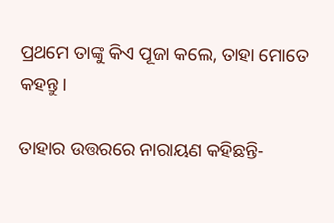ପ୍ରଥମେ ତାଙ୍କୁ କିଏ ପୂଜା କଲେ, ତାହା ମୋତେ କହନ୍ତୁ।

ତାହାର ଉତ୍ତରରେ ନାରାୟଣ କହିଛନ୍ତି-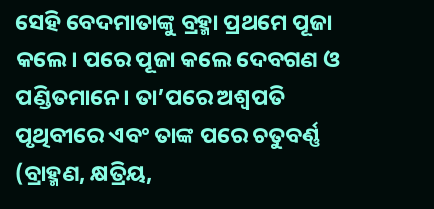ସେହି ବେଦମାତାଙ୍କୁ ବ୍ରହ୍ମା ପ୍ରଥମେ ପୂଜା କଲେ। ପରେ ପୂଜା କଲେ ଦେବଗଣ ଓ ପଣ୍ଡିତମାନେ। ତା’ପରେ ଅଶ୍ୱପତି ପୃଥିବୀରେ ଏବଂ ତାଙ୍କ ପରେ ଚତୁବର୍ଣ୍ଣ (ବ୍ରାହ୍ମଣ, କ୍ଷତ୍ରିୟ,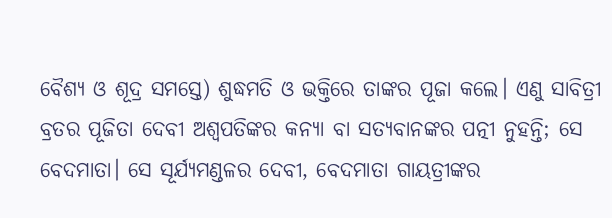ବୈଶ୍ୟ ଓ ଶୂଦ୍ର ସମସ୍ତେ) ଶୁଦ୍ଧମତି ଓ ଭକ୍ତିରେ ତାଙ୍କର ପୂଜା କଲେ। ଏଣୁ ସାବିତ୍ରୀ ବ୍ରତର ପୂଜିତା ଦେବୀ ଅଶ୍ୱପତିଙ୍କର କନ୍ୟା ବା ସତ୍ୟବାନଙ୍କର ପତ୍ନୀ ନୁହନ୍ତି; ସେ ବେଦମାତା। ସେ ସୂର୍ଯ୍ୟମଣ୍ଡଳର ଦେବୀ, ବେଦମାତା ଗାୟତ୍ରୀଙ୍କର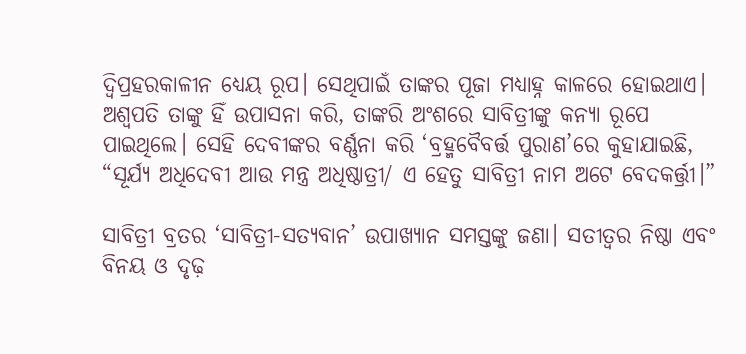ଦ୍ୱିପ୍ରହରକାଳୀନ ଧ୍ୟେୟ ରୂପ। ସେଥିପାଇଁ ତାଙ୍କର ପୂଜା ମଧ୍ୟାହ୍ନ କାଳରେ ହୋଇଥାଏ। ଅଶ୍ୱପତି ତାଙ୍କୁ ହିଁ ଉପାସନା କରି, ତାଙ୍କରି ଅଂଶରେ ସାବିତ୍ରୀଙ୍କୁ କନ୍ୟା ରୂପେ ପାଇଥିଲେ। ସେହି ଦେବୀଙ୍କର ବର୍ଣ୍ଣନା କରି ‘ବ୍ରହ୍ମବୈବର୍ତ୍ତ ପୁରାଣ’ରେ କୁହାଯାଇଛି, “ସୂର୍ଯ୍ୟ ଅଧିଦେବୀ ଆଉ ମନ୍ତ୍ର ଅଧିଷ୍ଠାତ୍ରୀ/ ଏ ହେତୁ ସାବିତ୍ରୀ ନାମ ଅଟେ ବେଦକର୍ତ୍ତ୍ରୀ।”

ସାବିତ୍ରୀ ବ୍ରତର ‘ସାବିତ୍ରୀ-ସତ୍ୟବାନ’ ଉପାଖ୍ୟାନ ସମସ୍ତଙ୍କୁ ଜଣା। ସତୀତ୍ୱର ନିଷ୍ଠା ଏବଂ ବିନୟ ଓ ଦୃଢ଼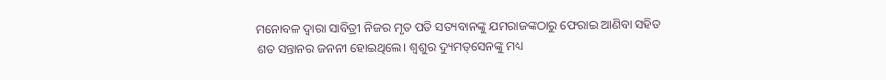ମନୋବଳ ଦ୍ୱାରା ସାବିତ୍ରୀ ନିଜର ମୃତ ପତି ସତ୍ୟବାନଙ୍କୁ ଯମରାଜଙ୍କଠାରୁ ଫେରାଇ ଆଣିବା ସହିତ ଶତ ସନ୍ତାନର ଜନନୀ ହୋଇଥିଲେ। ଶ୍ୱଶୁର ଦ୍ୟୁମତ୍‌ସେନଙ୍କୁ ମଧ୍ୟ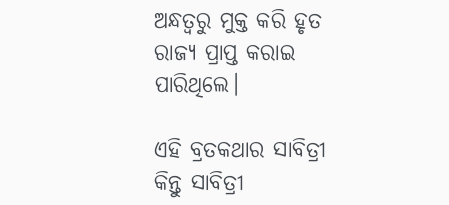ଅନ୍ଧତ୍ୱରୁ ମୁକ୍ତ କରି ହୃତ ରାଜ୍ୟ ପ୍ରାପ୍ତ କରାଇ ପାରିଥିଲେ।

ଏହି ବ୍ରତକଥାର ସାବିତ୍ରୀ କିନ୍ତୁ ସାବିତ୍ରୀ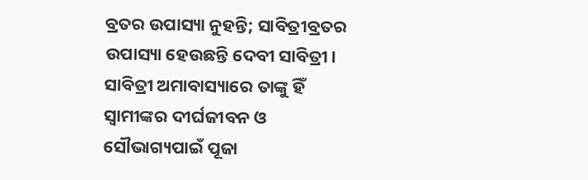ବ୍ରତର ଉପାସ୍ୟା ନୁହନ୍ତି; ସାବିତ୍ରୀବ୍ରତର ଉପାସ୍ୟା ହେଉଛନ୍ତି ଦେବୀ ସାବିତ୍ରୀ। ସାବିତ୍ରୀ ଅମାବାସ୍ୟାରେ ତାଙ୍କୁ ହିଁ ସ୍ୱାମୀଙ୍କର ଦୀର୍ଘଜୀବନ ଓ ସୌଭାଗ୍ୟପାଇଁ ପୂଜା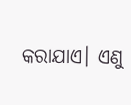କରାଯାଏ। ଏଣୁ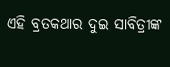ଏହି ବ୍ରତକଥାର ଦୁଇ ସାବିତ୍ରୀଙ୍କ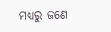ମଧ୍ୟରୁ ଜଣେ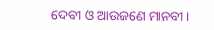ଦେବୀ ଓ ଆଉଜଣେ ମାନବୀ।